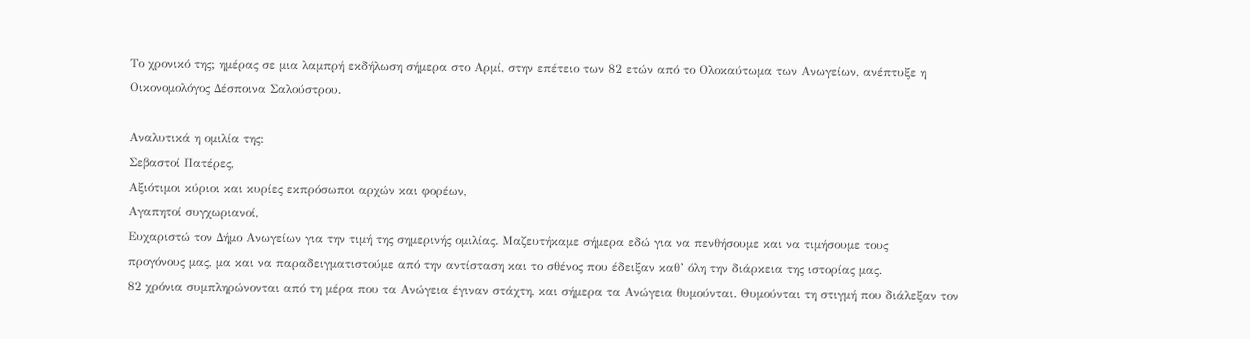Το χρονικό της; ημέρας σε μια λαμπρή εκδήλωση σήμερα στο Αρμί, στην επέτειο των 82 ετών από το Ολοκαύτωμα των Ανωγείων, ανέπτυξε η Οικονομολόγος Δέσποινα Σαλούστρου.

Αναλυτικά η ομιλία της:
Σεβαστοί Πατέρες,
Αξιότιμοι κύριοι και κυρίες εκπρόσωποι αρχών και φορέων,
Αγαπητοί συγχωριανοί,
Ευχαριστώ τον Δήμο Ανωγείων για την τιμή της σημερινής ομιλίας. Μαζευτήκαμε σήμερα εδώ για να πενθήσουμε και να τιμήσουμε τους
προγόνους μας, μα και να παραδειγματιστούμε από την αντίσταση και το σθένος που έδειξαν καθ’ όλη την διάρκεια της ιστορίας μας.
82 χρόνια συμπληρώνονται από τη μέρα που τα Ανώγεια έγιναν στάχτη, και σήμερα τα Ανώγεια θυμούνται. Θυμούνται τη στιγμή που διάλεξαν τον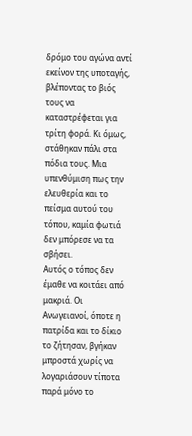δρόμο του αγώνα αντί εκείνον της υποταγής, βλέποντας το βιός τους να καταστρέφεται για τρίτη φορά. Κι όμως, στάθηκαν πάλι στα πόδια τους. Μια υπενθύμιση πως την ελευθερία και το πείσμα αυτού του τόπου, καμία φωτιά δεν μπόρεσε να τα σβήσει.
Αυτός ο τόπος δεν έμαθε να κοιτάει από μακριά. Οι Ανωγειανοί, όποτε η πατρίδα και το δίκιο το ζήτησαν, βγήκαν μπροστά χωρίς να λογαριάσουν τίποτα παρά μόνο το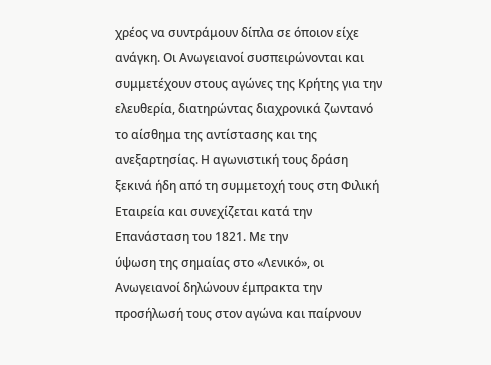χρέος να συντράμουν δίπλα σε όποιον είχε ανάγκη. Οι Ανωγειανοί συσπειρώνονται και συμμετέχουν στους αγώνες της Κρήτης για την ελευθερία, διατηρώντας διαχρονικά ζωντανό το αίσθημα της αντίστασης και της ανεξαρτησίας. Η αγωνιστική τους δράση ξεκινά ήδη από τη συμμετοχή τους στη Φιλική Εταιρεία και συνεχίζεται κατά την Επανάσταση του 1821. Με την
ύψωση της σημαίας στο «Λενικό», οι Ανωγειανοί δηλώνουν έμπρακτα την προσήλωσή τους στον αγώνα και παίρνουν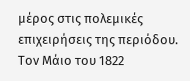μέρος στις πολεμικές επιχειρήσεις της περιόδου. Τον Μάιο του 1822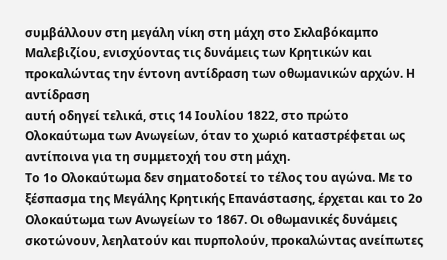συμβάλλουν στη μεγάλη νίκη στη μάχη στο Σκλαβόκαμπο Μαλεβιζίου, ενισχύοντας τις δυνάμεις των Κρητικών και προκαλώντας την έντονη αντίδραση των οθωμανικών αρχών. Η αντίδραση
αυτή οδηγεί τελικά, στις 14 Ιουλίου 1822, στο πρώτο Ολοκαύτωμα των Ανωγείων, όταν το χωριό καταστρέφεται ως αντίποινα για τη συμμετοχή του στη μάχη.
Το 1ο Ολοκαύτωμα δεν σηματοδοτεί το τέλος του αγώνα. Με το ξέσπασμα της Μεγάλης Κρητικής Επανάστασης, έρχεται και το 2ο Ολοκαύτωμα των Ανωγείων το 1867. Οι οθωμανικές δυνάμεις σκοτώνουν, λεηλατούν και πυρπολούν, προκαλώντας ανείπωτες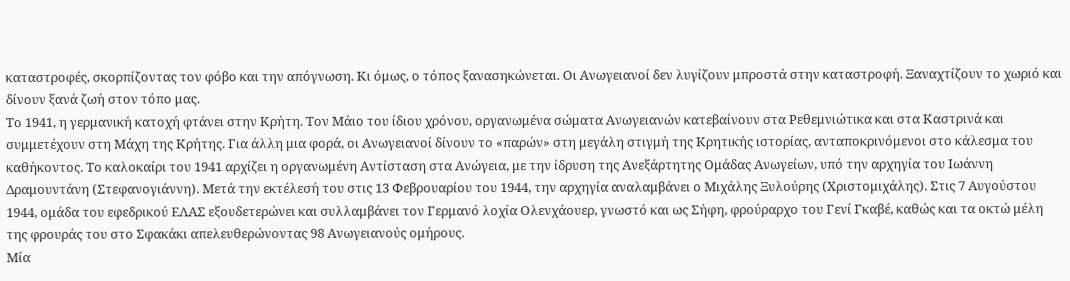καταστροφές, σκορπίζοντας τον φόβο και την απόγνωση. Κι όμως, ο τόπος ξανασηκώνεται. Οι Ανωγειανοί δεν λυγίζουν μπροστά στην καταστροφή. Ξαναχτίζουν το χωριό και δίνουν ξανά ζωή στον τόπο μας.
Το 1941, η γερμανική κατοχή φτάνει στην Κρήτη. Τον Μάιο του ίδιου χρόνου, οργανωμένα σώματα Ανωγειανών κατεβαίνουν στα Ρεθεμνιώτικα και στα Καστρινά και συμμετέχουν στη Μάχη της Κρήτης. Για άλλη μια φορά, οι Ανωγειανοί δίνουν το «παρών» στη μεγάλη στιγμή της Κρητικής ιστορίας, ανταποκρινόμενοι στο κάλεσμα του καθήκοντος. Το καλοκαίρι του 1941 αρχίζει η οργανωμένη Αντίσταση στα Ανώγεια, με την ίδρυση της Ανεξάρτητης Ομάδας Ανωγείων, υπό την αρχηγία του Ιωάννη Δραμουντάνη (Στεφανογιάννη). Μετά την εκτέλεσή του στις 13 Φεβρουαρίου του 1944, την αρχηγία αναλαμβάνει ο Μιχάλης Ξυλούρης (Χριστομιχάλης). Στις 7 Αυγούστου 1944, ομάδα του εφεδρικού ΕΛΑΣ εξουδετερώνει και συλλαμβάνει τον Γερμανό λοχία Ολενχάουερ, γνωστό και ως Σήφη, φρούραρχο του Γενί Γκαβέ, καθώς και τα οκτώ μέλη της φρουράς του στο Σφακάκι απελευθερώνοντας 98 Ανωγειανούς ομήρους.
Μία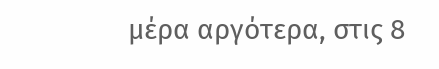μέρα αργότερα, στις 8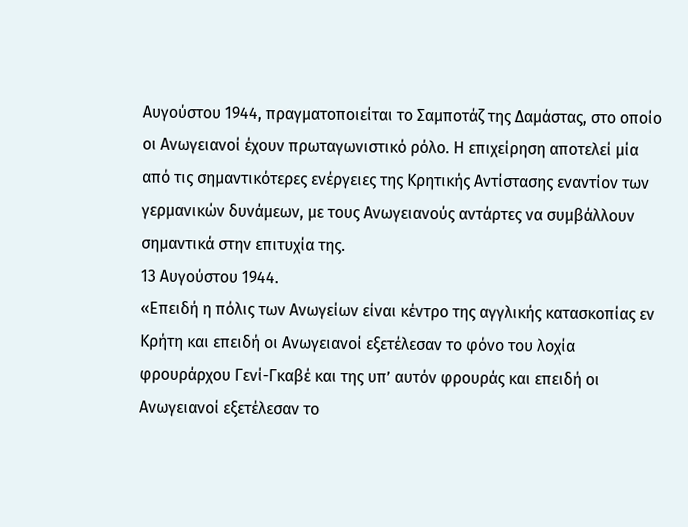Αυγούστου 1944, πραγματοποιείται το Σαμποτάζ της Δαμάστας, στο οποίο οι Ανωγειανοί έχουν πρωταγωνιστικό ρόλο. Η επιχείρηση αποτελεί μία από τις σημαντικότερες ενέργειες της Κρητικής Αντίστασης εναντίον των γερμανικών δυνάμεων, με τους Ανωγειανούς αντάρτες να συμβάλλουν σημαντικά στην επιτυχία της.
13 Αυγούστου 1944.
«Επειδή η πόλις των Ανωγείων είναι κέντρο της αγγλικής κατασκοπίας εν Κρήτη και επειδή οι Ανωγειανοί εξετέλεσαν το φόνο του λοχία φρουράρχου Γενί-Γκαβέ και της υπ’ αυτόν φρουράς και επειδή οι Ανωγειανοί εξετέλεσαν το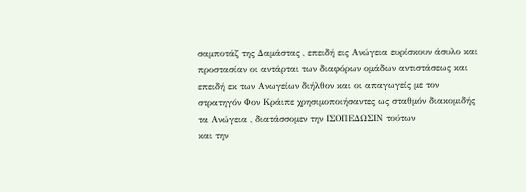σαμποτάζ της Δαμάστας , επειδή εις Ανώγεια ευρίσκουν άσυλο και προστασίαν οι αντάρται των διαφόρων ομάδων αντιστάσεως και επειδή εκ των Ανωγείων διήλθον και οι απαγωγείς με τον στρατηγόν Φον Κράιπε χρησιμοποιήσαντες ως σταθμόν διακομιδής τα Ανώγεια , διατάσσομεν την ΙΣΟΠΕΔΩΣΙΝ τούτων
και την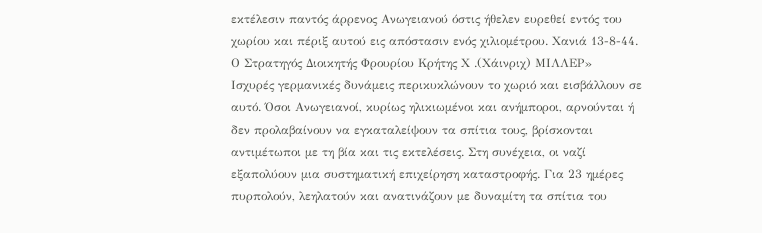εκτέλεσιν παντός άρρενος Ανωγειανού όστις ήθελεν ευρεθεί εντός του χωρίου και πέριξ αυτού εις απόστασιν ενός χιλιομέτρου. Χανιά 13-8-44. Ο Στρατηγός Διοικητής Φρουρίου Κρήτης Χ .(Χάινριχ) ΜΙΛΛΕΡ»
Ισχυρές γερμανικές δυνάμεις περικυκλώνουν το χωριό και εισβάλλουν σε αυτό. Όσοι Ανωγειανοί, κυρίως ηλικιωμένοι και ανήμποροι, αρνούνται ή δεν προλαβαίνουν να εγκαταλείψουν τα σπίτια τους, βρίσκονται αντιμέτωποι με τη βία και τις εκτελέσεις. Στη συνέχεια, οι ναζί εξαπολύουν μια συστηματική επιχείρηση καταστροφής. Για 23 ημέρες πυρπολούν, λεηλατούν και ανατινάζουν με δυναμίτη τα σπίτια του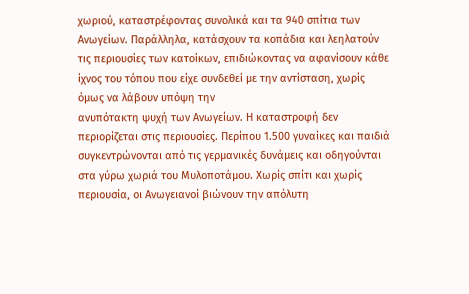χωριού, καταστρέφοντας συνολικά και τα 940 σπίτια των Ανωγείων. Παράλληλα, κατάσχουν τα κοπάδια και λεηλατούν τις περιουσίες των κατοίκων, επιδιώκοντας να αφανίσουν κάθε ίχνος του τόπου που είχε συνδεθεί με την αντίσταση, χωρίς όμως να λάβουν υπόψη την
ανυπότακτη ψυχή των Ανωγείων. Η καταστροφή δεν περιορίζεται στις περιουσίες. Περίπου 1.500 γυναίκες και παιδιά συγκεντρώνονται από τις γερμανικές δυνάμεις και οδηγούνται στα γύρω χωριά του Μυλοποτάμου. Χωρίς σπίτι και χωρίς περιουσία, οι Ανωγειανοί βιώνουν την απόλυτη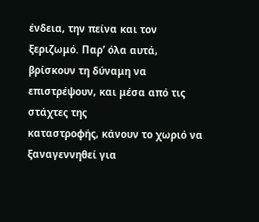ένδεια, την πείνα και τον ξεριζωμό. Παρ’ όλα αυτά, βρίσκουν τη δύναμη να επιστρέψουν, και μέσα από τις στάχτες της
καταστροφής, κάνουν το χωριό να ξαναγεννηθεί για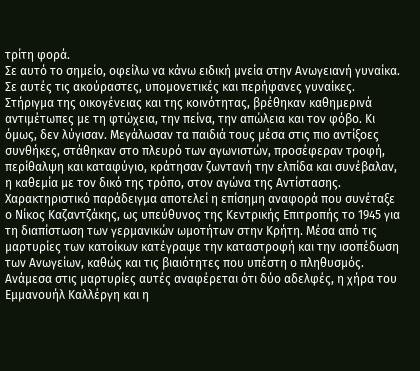τρίτη φορά.
Σε αυτό το σημείο, οφείλω να κάνω ειδική μνεία στην Ανωγειανή γυναίκα. Σε αυτές τις ακούραστες, υπομονετικές και περήφανες γυναίκες. Στήριγμα της οικογένειας και της κοινότητας, βρέθηκαν καθημερινά αντιμέτωπες με τη φτώχεια, την πείνα, την απώλεια και τον φόβο. Κι όμως, δεν λύγισαν. Μεγάλωσαν τα παιδιά τους μέσα στις πιο αντίξοες συνθήκες, στάθηκαν στο πλευρό των αγωνιστών, προσέφεραν τροφή, περίθαλψη και καταφύγιο, κράτησαν ζωντανή την ελπίδα και συνέβαλαν, η καθεμία με τον δικό της τρόπο, στον αγώνα της Αντίστασης.
Χαρακτηριστικό παράδειγμα αποτελεί η επίσημη αναφορά που συνέταξε ο Νίκος Καζαντζάκης, ως υπεύθυνος της Κεντρικής Επιτροπής το 1945 για τη διαπίστωση των γερμανικών ωμοτήτων στην Κρήτη. Μέσα από τις μαρτυρίες των κατοίκων κατέγραψε την καταστροφή και την ισοπέδωση των Ανωγείων, καθώς και τις βιαιότητες που υπέστη ο πληθυσμός. Ανάμεσα στις μαρτυρίες αυτές αναφέρεται ότι δύο αδελφές, η χήρα του Εμμανουήλ Καλλέργη και η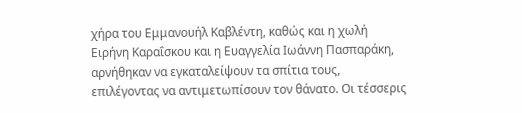χήρα του Εμμανουήλ Καβλέντη, καθώς και η χωλή Ειρήνη Καραΐσκου και η Ευαγγελία Ιωάννη Πασπαράκη, αρνήθηκαν να εγκαταλείψουν τα σπίτια τους, επιλέγοντας να αντιμετωπίσουν τον θάνατο. Οι τέσσερις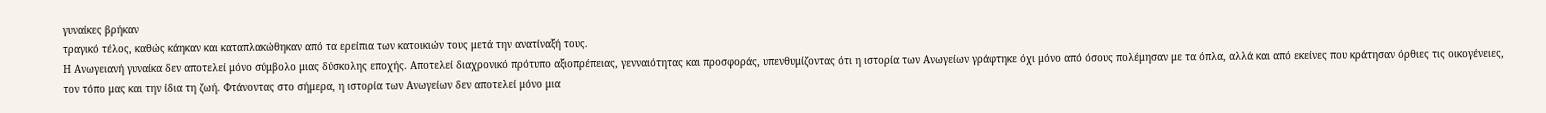γυναίκες βρήκαν
τραγικό τέλος, καθώς κάηκαν και καταπλακώθηκαν από τα ερείπια των κατοικιών τους μετά την ανατίναξή τους.
Η Ανωγειανή γυναίκα δεν αποτελεί μόνο σύμβολο μιας δύσκολης εποχής. Αποτελεί διαχρονικό πρότυπο αξιοπρέπειας, γενναιότητας και προσφοράς, υπενθυμίζοντας ότι η ιστορία των Ανωγείων γράφτηκε όχι μόνο από όσους πολέμησαν με τα όπλα, αλλά και από εκείνες που κράτησαν όρθιες τις οικογένειες, τον τόπο μας και την ίδια τη ζωή. Φτάνοντας στο σήμερα, η ιστορία των Ανωγείων δεν αποτελεί μόνο μια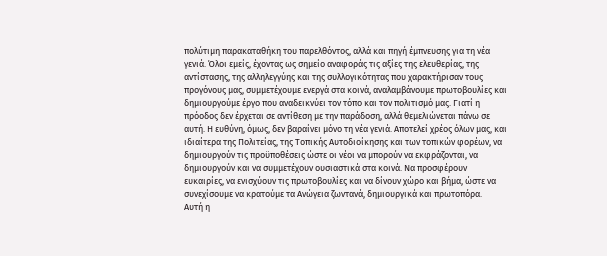πολύτιμη παρακαταθήκη του παρελθόντος, αλλά και πηγή έμπνευσης για τη νέα γενιά. Όλοι εμείς, έχοντας ως σημείο αναφοράς τις αξίες της ελευθερίας, της αντίστασης, της αλληλεγγύης και της συλλογικότητας που χαρακτήρισαν τους προγόνους μας, συμμετέχουμε ενεργά στα κοινά, αναλαμβάνουμε πρωτοβουλίες και δημιουργούμε έργο που αναδεικνύει τον τόπο και τον πολιτισμό μας. Γιατί η πρόοδος δεν έρχεται σε αντίθεση με την παράδοση, αλλά θεμελιώνεται πάνω σε αυτή. Η ευθύνη, όμως, δεν βαραίνει μόνο τη νέα γενιά. Αποτελεί χρέος όλων μας, και ιδιαίτερα της Πολιτείας, της Τοπικής Αυτοδιοίκησης και των τοπικών φορέων, να δημιουργούν τις προϋποθέσεις ώστε οι νέοι να μπορούν να εκφράζονται, να δημιουργούν και να συμμετέχουν ουσιαστικά στα κοινά. Να προσφέρουν ευκαιρίες, να ενισχύουν τις πρωτοβουλίες και να δίνουν χώρο και βήμα, ώστε να συνεχίσουμε να κρατούμε τα Ανώγεια ζωντανά, δημιουργικά και πρωτοπόρα.
Αυτή η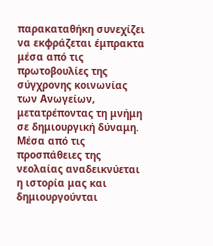παρακαταθήκη συνεχίζει να εκφράζεται έμπρακτα μέσα από τις πρωτοβουλίες της σύγχρονης κοινωνίας των Ανωγείων, μετατρέποντας τη μνήμη σε δημιουργική δύναμη. Μέσα από τις προσπάθειες της νεολαίας αναδεικνύεται η ιστορία μας και δημιουργούνται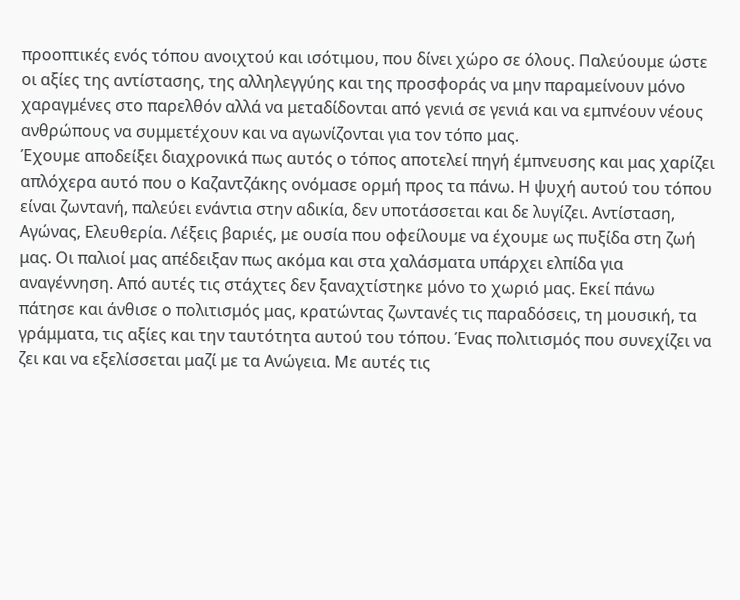προοπτικές ενός τόπου ανοιχτού και ισότιμου, που δίνει χώρο σε όλους. Παλεύουμε ώστε οι αξίες της αντίστασης, της αλληλεγγύης και της προσφοράς να μην παραμείνουν μόνο χαραγμένες στο παρελθόν αλλά να μεταδίδονται από γενιά σε γενιά και να εμπνέουν νέους ανθρώπους να συμμετέχουν και να αγωνίζονται για τον τόπο μας.
Έχουμε αποδείξει διαχρονικά πως αυτός ο τόπος αποτελεί πηγή έμπνευσης και μας χαρίζει απλόχερα αυτό που ο Καζαντζάκης ονόμασε ορμή προς τα πάνω. Η ψυχή αυτού του τόπου είναι ζωντανή, παλεύει ενάντια στην αδικία, δεν υποτάσσεται και δε λυγίζει. Αντίσταση, Αγώνας, Ελευθερία. Λέξεις βαριές, με ουσία που οφείλουμε να έχουμε ως πυξίδα στη ζωή μας. Οι παλιοί μας απέδειξαν πως ακόμα και στα χαλάσματα υπάρχει ελπίδα για αναγέννηση. Από αυτές τις στάχτες δεν ξαναχτίστηκε μόνο το χωριό μας. Εκεί πάνω πάτησε και άνθισε ο πολιτισμός μας, κρατώντας ζωντανές τις παραδόσεις, τη μουσική, τα γράμματα, τις αξίες και την ταυτότητα αυτού του τόπου. Ένας πολιτισμός που συνεχίζει να ζει και να εξελίσσεται μαζί με τα Ανώγεια. Με αυτές τις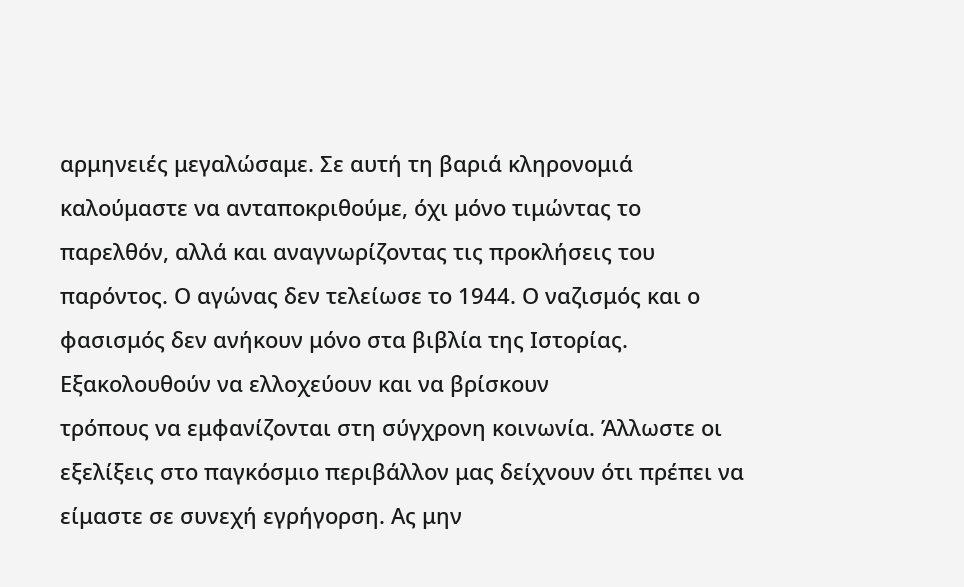αρμηνειές μεγαλώσαμε. Σε αυτή τη βαριά κληρονομιά καλούμαστε να ανταποκριθούμε, όχι μόνο τιμώντας το παρελθόν, αλλά και αναγνωρίζοντας τις προκλήσεις του παρόντος. Ο αγώνας δεν τελείωσε το 1944. Ο ναζισμός και ο φασισμός δεν ανήκουν μόνο στα βιβλία της Ιστορίας. Εξακολουθούν να ελλοχεύουν και να βρίσκουν
τρόπους να εμφανίζονται στη σύγχρονη κοινωνία. Άλλωστε οι εξελίξεις στο παγκόσμιο περιβάλλον μας δείχνουν ότι πρέπει να είμαστε σε συνεχή εγρήγορση. Ας μην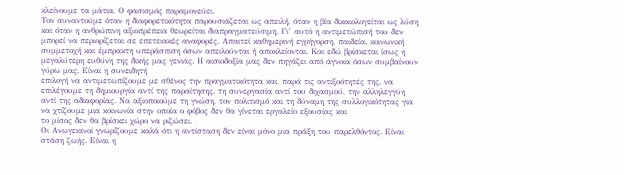κλείνουμε τα μάτια. Ο φασισμός παραμονεύει.
Τον συναντούμε όταν η διαφορετικότητα παρουσιάζεται ως απειλή, όταν η βία δικαιολογείται ως λύση και όταν η ανθρώπινη αξιοπρέπεια θεωρείται διαπραγματεύσιμη. Γι’ αυτό η αντιμετώπισή του δεν μπορεί να περιορίζεται σε επετειακές αναφορές. Απαιτεί καθημερινή εγρήγορση, παιδεία, κοινωνική συμμετοχή και έμπρακτη υπεράσπιση όσων απειλούνται ή αποκλείονται. Και εδώ βρίσκεται ίσως η μεγαλύτερη ευθύνη της δικής μας γενιάς. Η αισιοδοξία μας δεν πηγάζει από άγνοια όσων συμβαίνουν γύρω μας. Είναι η συνειδητή
επιλογή να αντιμετωπίζουμε με σθένος την πραγματικότητα και, παρά τις αντιξοότητές της, να επιλέγουμε τη δημιουργία αντί της παραίτησης, τη συνεργασία αντί του διχασμού, την αλληλεγγύη αντί της αδιαφορίας. Να αξιοποιούμε τη γνώση, τον πολιτισμό και τη δύναμη της συλλογικότητας για να χτίζουμε μια κοινωνία στην οποία ο φόβος δεν θα γίνεται εργαλείο εξουσίας και
το μίσος δεν θα βρίσκει χώρο να ριζώσει.
Οι Ανωγειανοί γνωρίζουμε καλά ότι η αντίσταση δεν είναι μόνο μια πράξη του παρελθόντος. Είναι στάση ζωής. Είναι η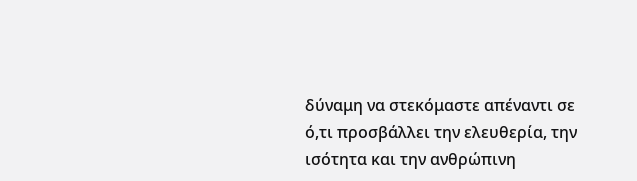δύναμη να στεκόμαστε απέναντι σε ό,τι προσβάλλει την ελευθερία, την ισότητα και την ανθρώπινη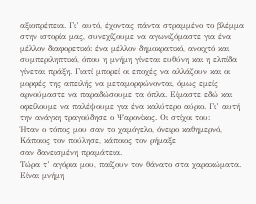αξιοπρέπεια. Γι’ αυτό, έχοντας πάντα στραμμένο το βλέμμα στην ιστορία μας, συνεχίζουμε να αγωνιζόμαστε για ένα μέλλον διαφορετικό: ένα μέλλον δημοκρατικό, ανοιχτό και συμπεριληπτικό, όπου η μνήμη γίνεται ευθύνη και η ελπίδα γίνεται πράξη. Γιατί μπορεί οι εποχές να αλλάζουν και οι μορφές της απειλής να μεταμορφώνονται, όμως εμείς αρνούμαστε να παραδώσουμε τα όπλα. Είμαστε εδώ και οφείλουμε να παλέψουμε για ένα καλύτερο αύριο. Γι’ αυτή την ανάγκη τραγούδησε ο Ψαρονίκος. Οι στίχοι του:
Ήταν ο τόπος μου σαν το χαμόγελο, όνειρο καθημερνό,
Κάποιος τον πούλησε, κάποιος τον ρήμαξε
σαν δανεισμένη πραμάτεια.
Τώρα τ’ αγόρια μου, παίζουν τον θάνατο στα χαρακώματα.
Είναι μνήμη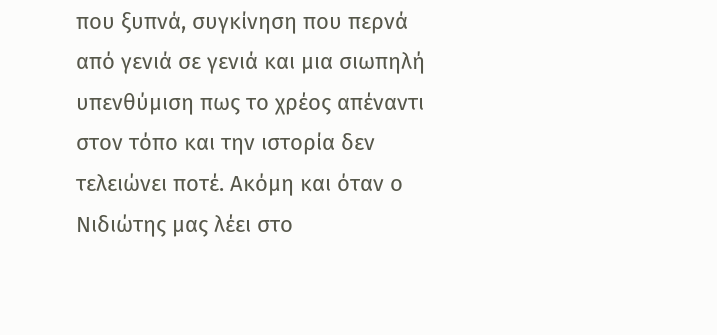που ξυπνά, συγκίνηση που περνά από γενιά σε γενιά και μια σιωπηλή υπενθύμιση πως το χρέος απέναντι στον τόπο και την ιστορία δεν τελειώνει ποτέ. Ακόμη και όταν ο Νιδιώτης μας λέει στο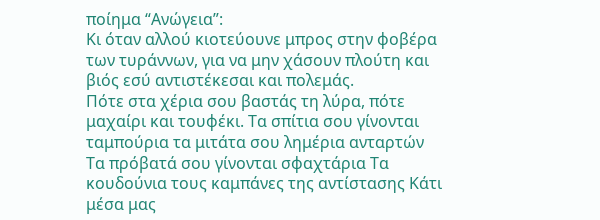ποίημα “Ανώγεια”:
Κι όταν αλλού κιοτεύουνε μπρος στην φοβέρα των τυράννων, για να μην χάσουν πλούτη και βιός εσύ αντιστέκεσαι και πολεμάς.
Πότε στα χέρια σου βαστάς τη λύρα, πότε μαχαίρι και τουφέκι. Τα σπίτια σου γίνονται ταμπούρια τα μιτάτα σου λημέρια ανταρτών
Τα πρόβατά σου γίνονται σφαχτάρια Τα κουδούνια τους καμπάνες της αντίστασης Κάτι μέσα μας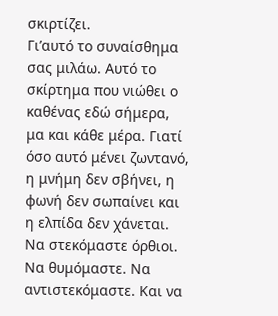σκιρτίζει.
Γι’αυτό το συναίσθημα σας μιλάω. Αυτό το σκίρτημα που νιώθει ο καθένας εδώ σήμερα, μα και κάθε μέρα. Γιατί όσο αυτό μένει ζωντανό, η μνήμη δεν σβήνει, η φωνή δεν σωπαίνει και η ελπίδα δεν χάνεται. Να στεκόμαστε όρθιοι. Να θυμόμαστε. Να αντιστεκόμαστε. Και να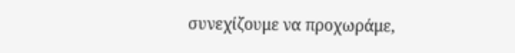συνεχίζουμε να προχωράμε,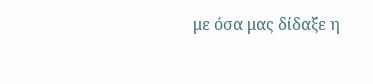με όσα μας δίδαξε η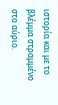ιστορία και με το βλέμμα στραμμένο στο αύριο.